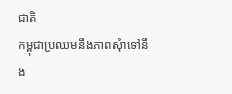ជាតិ
កម្ពុជាប្រឈមនឹងភាពសុំាទៅនឹង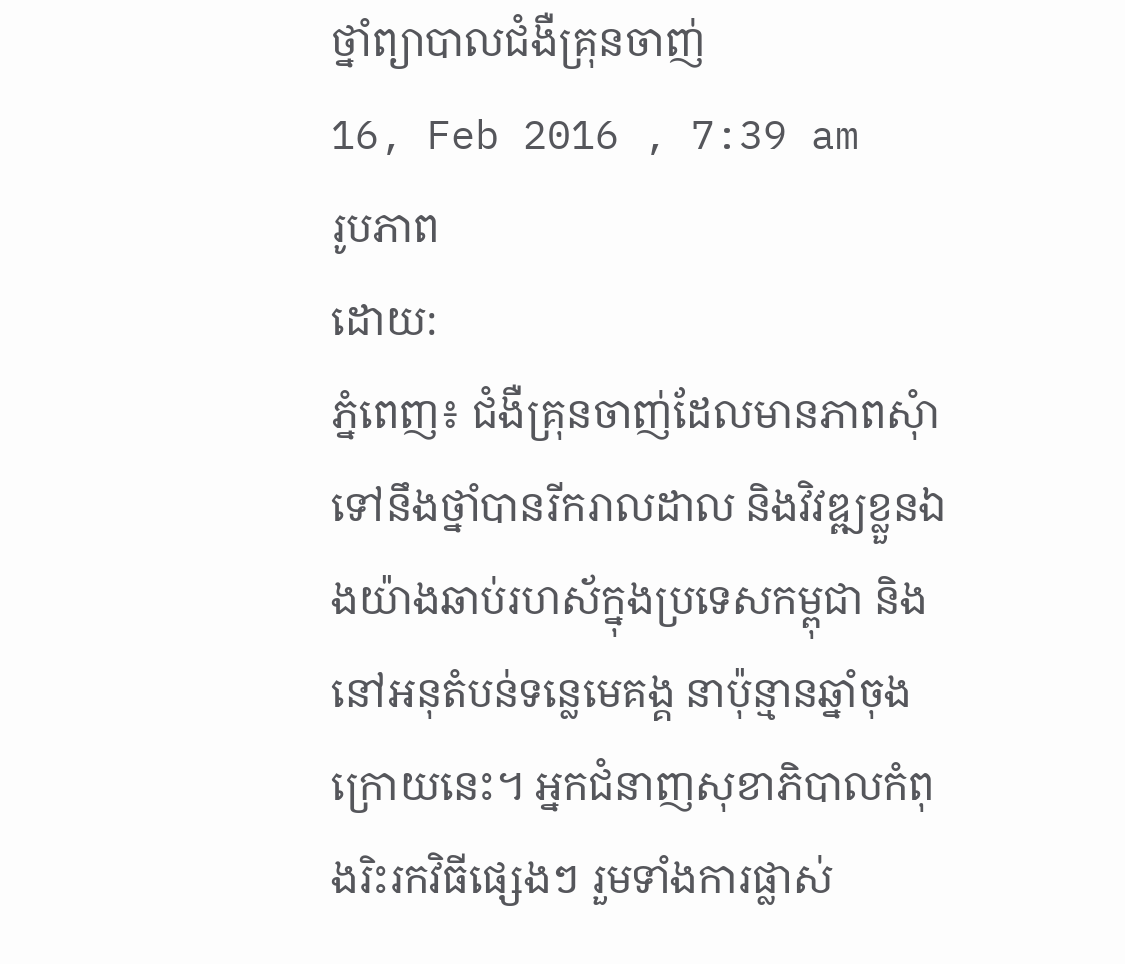ថ្នាំព្យាបាលជំងឺគ្រុនចាញ់
16, Feb 2016 , 7:39 am
រូបភាព
ដោយ:
ភ្នំពេញ៖ ជំងឺគ្រុនចាញ់ដែលមានភាពសុំាទៅនឹងថ្នាំបានរីករាលដាល និងវិវឌ្ឍខ្លួនឯងយ៉ាងឆាប់រហស័ក្នុងប្រទេសកម្ពុជា និងនៅអនុតំបន់ទន្លេមេគង្គ នាប៉ុន្មានឆ្នាំចុងក្រោយនេះ។ អ្នកជំនាញសុខាភិបាលកំពុងរិះរកវិធីផ្សេងៗ រួមទាំងការផ្លាស់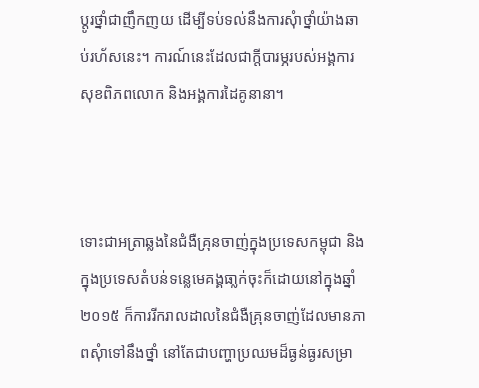ប្តូរថ្នាំជាញឹកញយ ដើម្បីទប់ទល់នឹងការសុំាថ្នាំយ៉ាងឆាប់រហ័សនេះ។ ការណ៍នេះដែលជាក្តីបារម្ភរបស់អង្គការសុខពិភពលោក និងអង្គការដៃគូនានា។



ទោះជាអត្រាឆ្លងនៃជំងឺគ្រុនចាញ់ក្នុងប្រទេសកម្ពុជា និងក្នុងប្រទេសតំបន់ទន្លេមេគង្គធា្លក់ចុះក៏ដោយនៅក្នុងឆ្នាំ២០១៥ ក៏ការរីករាលដាលនៃជំងឺគ្រុនចាញ់ដែលមានភាពសុំាទៅនឹងថ្នាំ នៅតែជាបញ្ហាប្រឈមដ៏ធ្ងន់ធ្ងរសម្រា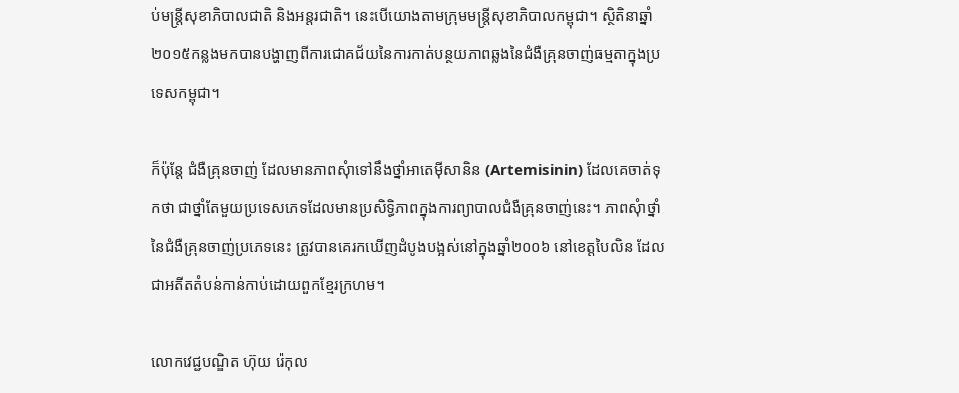ប់មន្ត្រីសុខាភិបាលជាតិ និងអន្តរជាតិ។ នេះបើយោងតាមក្រុមមន្ត្រីសុខាភិបាលកម្ពុជា។ ស្ថិតិនាឆ្នាំ២០១៥កន្លងមកបានបង្ហាញពីការជោគជ័យនៃការកាត់បន្ថយភាពឆ្លងនៃជំងឺគ្រុនចាញ់ធម្មតាក្នុងប្រទេសកម្ពុជា។

ក៏ប៉ុន្តែ ជំងឺគ្រុនចាញ់ ដែលមានភាពសុំាទៅនឹងថ្នាំអាតេម៉ីសានិន (Artemisinin) ដែលគេចាត់ទុកថា ជាថ្នាំតែមួយប្រទេសភេទដែលមានប្រសិទ្ធិភាពក្នុងការព្យាបាលជំងឺគ្រុនចាញ់នេះ។ ភាពសុំាថ្នាំនៃជំងឺគ្រុនចាញ់ប្រភេទនេះ ត្រូវបានគេរកឃើញដំបូងបង្អស់នៅក្នុងឆ្នាំ២០០៦ នៅខេត្តបៃលិន ដែលជាអតីតតំបន់កាន់កាប់ដោយពួកខ្មែរក្រហម។

លោកវេជ្ជបណ្ឌិត ហ៊ុយ រ៉េកុល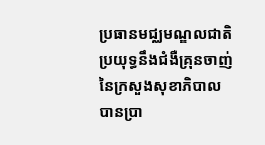ប្រធានមជ្ឈមណ្ឌលជាតិប្រយុទ្ធនឹងជំងឺគ្រុនចាញ់ នៃក្រសួងសុខាភិបាល បានប្រា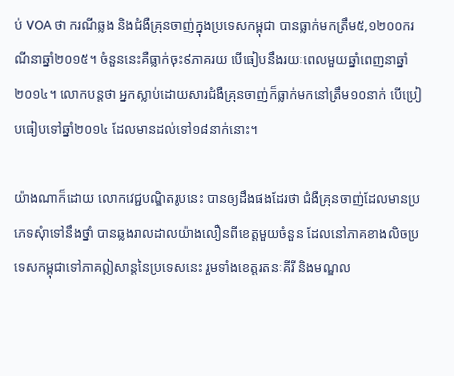ប់ VOA ថា ករណីឆ្លង និងជំងឺគ្រុនចាញ់ក្នុងប្រទេសកម្ពុជា បានធ្លាក់មកត្រឹម៥,១២០០ករណីនាឆ្នាំ២០១៥។ ចំនួននេះគឺធ្លាក់ចុះ៩ភាគរយ បើធៀបនឹងរយៈពេលមួយឆ្នាំពេញនាឆ្នាំ២០១៤។ លោកបន្តថា អ្នកស្លាប់ដោយសារជំងឺគ្រុនចាញ់ក៏ធ្លាក់មកនៅត្រឹម១០នាក់ បើប្រៀបធៀបទៅឆ្នាំ២០១៤ ដែលមានដល់ទៅ១៨នាក់នោះ។

យ៉ាងណាក៏ដោយ លោកវេជ្ជបណ្ឌិតរូបនេះ បានឲ្យដឹងផងដែរថា ជំងឺគ្រុនចាញ់ដែលមានប្រភេទសុំាទៅនឹងថ្នាំ បានឆ្លងរាលដាលយ៉ាងលឿនពីខេត្តមួយចំនួន ដែលនៅភាគខាងលិចប្រទេសកម្ពុជាទៅភាគឦសាន្តនៃប្រទេសនេះ រួមទាំងខេត្តរតនៈគីរី និងមណ្ឌល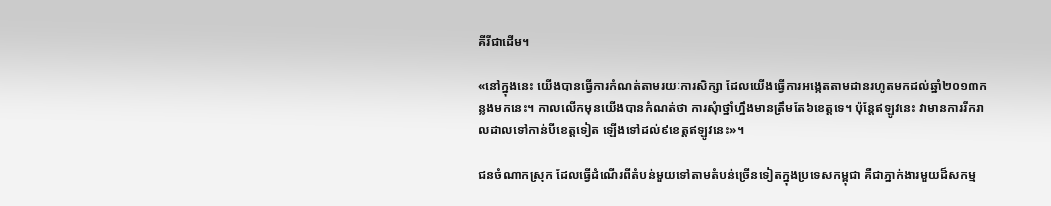គីរីជាដើម។

«នៅក្នុងនេះ យើងបានធ្វើការកំណត់តាមរយៈការសិក្សា ដែលយើងធ្វើការអង្កេតតាមដានរហូតមកដល់ឆ្នាំ២០១៣កន្លងមកនេះ។ កាលលើកមុនយើងបានកំណត់ថា ការសុំាថ្នាំហ្នឹងមានត្រឹមតែ៦ខេត្តទេ។ ប៉ុន្តែឥឡូវនេះ វាមានការរីករាលដាលទៅកាន់បីខេត្តទៀត ឡើងទៅដល់៩ខេត្តឥឡូវនេះ»។

ជនចំណាកស្រុក ដែលធ្វើដំណើរពីតំបន់មួយទៅតាមតំបន់ច្រើនទៀតក្នុងប្រទេសកម្ពុជា គឺជាភ្នាក់ងារមួយដ៏សកម្ម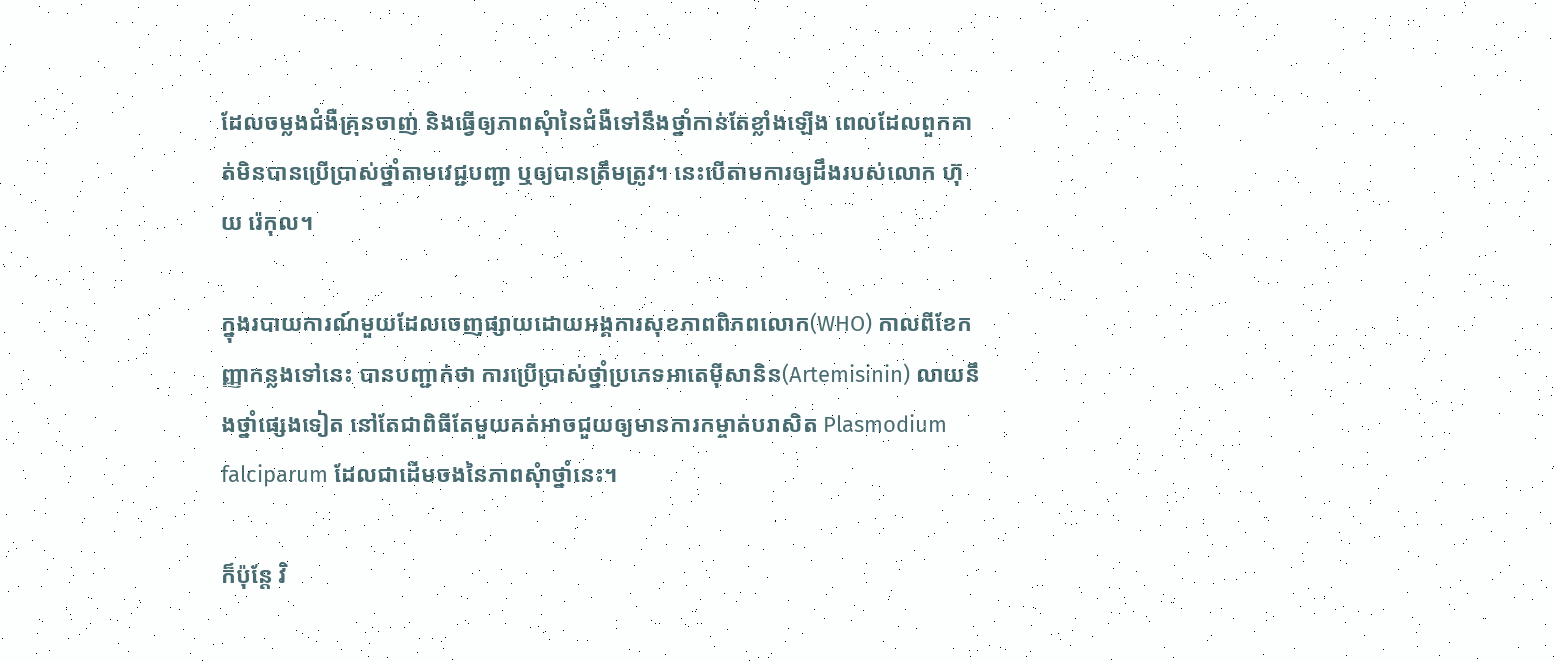ដែលចម្លងជំងឺគ្រុនចាញ់ និងធ្វើឲ្យភាពសុំានៃជំងឺទៅនឹងថ្នាំកាន់តែខ្លាំងឡើង ពេលដែលពួកគាត់មិនបានប្រើប្រាស់ថ្នាំតាមវេជ្ជបញ្ជា ឬឲ្យបានត្រឹមត្រូវ។ នេះបើតាមការឲ្យដឹងរបស់លោក ហ៊ុយ រ៉េកុល។

ក្នុងរបាយការណ៍មួយដែលចេញផ្សាយដោយអង្គការសុខភាពពិភពលោក(WHO) កាលពីខែកញ្ញាកន្លងទៅនេះ បានបញ្ជាក់ថា ការប្រើប្រាស់ថ្នាំប្រភេទអាតេម៉ីសានិន(Artemisinin) លាយនឹងថ្នាំផ្សេងទៀត នៅតែជាពិធីតែមួយគត់អាចជួយឲ្យមានការកម្ចាត់បរាសិត Plasmodium falciparum ដែលជាដើមចងនៃភាពសុំាថ្នាំនេះ។

ក៏ប៉ុន្តែ វិ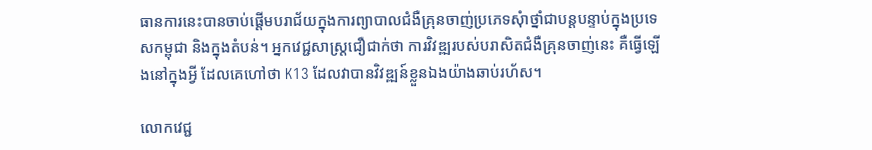ធានការនេះបានចាប់ផ្តើមបរាជ័យក្នុងការព្យាបាលជំងឺគ្រុនចាញ់ប្រភេទសុំាថ្នាំជាបន្តបន្ទាប់ក្នុងប្រទេសកម្ពុជា និងក្នុងតំបន់។ អ្នកវេជ្ជសាស្ត្រជឿជាក់ថា ការវិវឌ្ឍរបស់បរាសិតជំងឺគ្រុនចាញ់នេះ គឺធ្វើឡើងនៅក្នុងអ្វី ដែលគេហៅថា K13 ដែលវាបានវិវឌ្ឍន៍ខ្លួនឯងយ៉ាងឆាប់រហ័ស។

លោកវេជ្ជ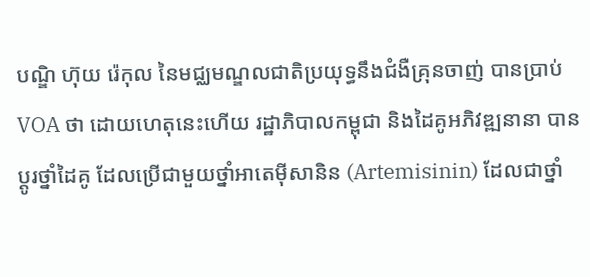បណ្ឌិ ហ៊ុយ រ៉េកុល នៃមជ្ឈមណ្ឌលជាតិប្រយុទ្ធនឹងជំងឺគ្រុនចាញ់ បានប្រាប់ VOA ថា ដោយហេតុនេះហើយ រដ្ឋាភិបាលកម្ពុជា និងដៃគូអភិវឌ្ឍនានា បានប្តូរថ្នាំដៃគូ ដែលប្រើជាមួយថ្នាំអាតេម៉ីសានិន (Artemisinin) ដែលជាថ្នាំ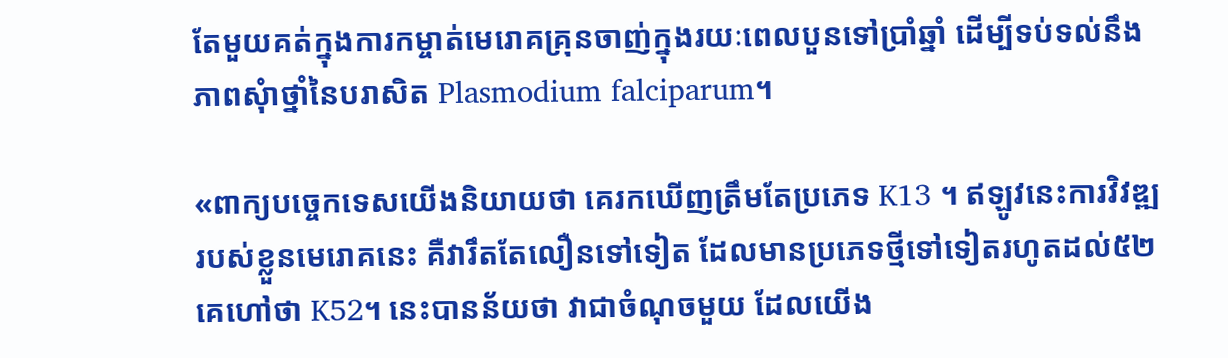តែមួយគត់ក្នុងការកម្ចាត់មេរោគគ្រុនចាញ់ក្នុងរយៈពេលបួនទៅប្រាំឆ្នាំ ដើម្បីទប់ទល់នឹងភាពសុំាថ្នាំនៃបរាសិត Plasmodium falciparum។

«ពាក្យបច្ចេកទេសយើងនិយាយថា គេរកឃើញត្រឹមតែប្រភេទ K13 ។ ឥឡូវនេះការវិវឌ្ឍរបស់ខ្លួនមេរោគនេះ គឺវារឹតតែលឿនទៅទៀត ដែលមានប្រភេទថ្មីទៅទៀតរហូតដល់៥២ គេហៅថា K52។ នេះបានន័យថា វាជាចំណុចមួយ ដែលយើង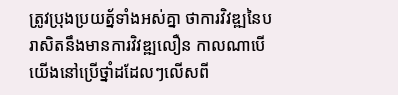ត្រូវប្រុងប្រយត្ន័ទាំងអស់គ្នា ថាការវិវឌ្ឍនៃបរាសិតនឹងមានការវិវឌ្ឍលឿន កាលណាបើយើងនៅប្រើថ្នាំដដែលៗលើសពី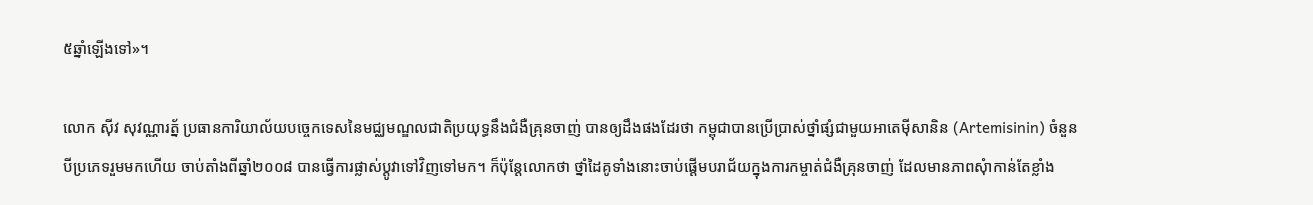៥ឆ្នាំឡើងទៅ»។

លោក ស៊ីវ សុវណ្ណារត្ន័ ប្រធានការិយាល័យបច្ចេកទេសនៃមជ្ឈមណ្ឌលជាតិប្រយុទ្ធនឹងជំងឺគ្រុនចាញ់ បានឲ្យដឹងផងដែរថា កម្ពុជាបានប្រើប្រាស់ថ្នាំផ្សំជាមួយអាតេម៉ីសានិន (Artemisinin) ចំនួនបីប្រភេទរួមមកហើយ ចាប់តាំងពីឆ្នាំ២០០៨ បានធ្វើការផ្លាស់ប្តូវាទៅវិញទៅមក។ ក៏ប៉ុន្តែលោកថា ថ្នាំដៃគូទាំងនោះចាប់ផ្តើមបរាជ័យក្នុងការកម្ចាត់ជំងឺគ្រុនចាញ់ ដែលមានភាពសុំាកាន់តែខ្លាំង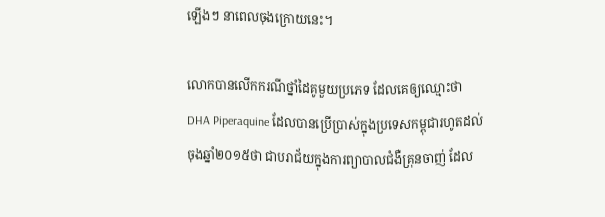ឡើងៗ នាពេលចុងក្រោយនេះ។

លោកបានលើកករណីថ្នាំដៃគូមួយប្រភេទ ដែលគេឲ្យឈ្មោះថា DHA Piperaquine ដែលបានប្រើប្រាស់ក្នុងប្រទេសកម្ពុជារហូតដល់ចុងឆ្នាំ២០១៥ថា ជាបរាជ័យក្នុងការព្យាបាលជំងឺគ្រុនចាញ់ ដែល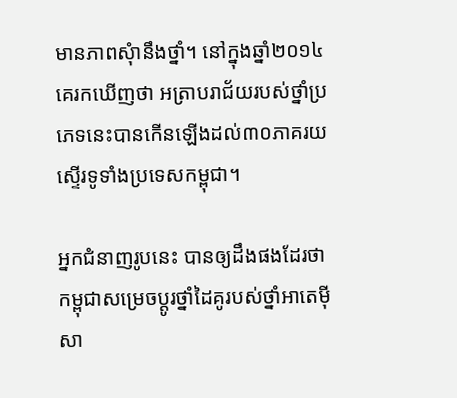មានភាពសុំានឹងថ្នាំ។ នៅក្នុងឆ្នាំ២០១៤ គេរកឃើញថា អត្រាបរាជ័យរបស់ថ្នាំប្រភេទនេះបានកើនឡើងដល់៣០ភាគរយ ស្ទើរទូទាំងប្រទេសកម្ពុជា។

អ្នកជំនាញរូបនេះ បានឲ្យដឹងផងដែរថា កម្ពុជាសម្រេចប្តូរថ្នាំដៃគូរបស់ថ្នាំអាតេម៉ីសា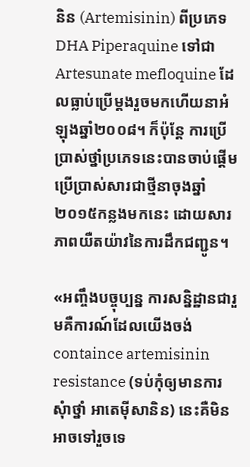និន (Artemisinin) ពីប្រភេទ DHA Piperaquine ទៅជា Artesunate mefloquine ដែលធ្លាប់ប្រើម្តងរួចមកហើយនាអំឡុងឆ្នាំ២០០៨។ ក៏ប៉ុន្តែ ការប្រើប្រាស់ថ្នាំប្រភេទនេះបានចាប់ផ្តើមប្រើប្រាស់សារជាថ្មីនាចុងឆ្នាំ២០១៥កន្លងមកនេះ ដោយសារភាពយឺតយ៉ាវនៃការដឹកជញ្ជូន។

«អញ្ចឹងបច្ចុប្បន្ន ការសន្និដ្ឋានជារួមគឺការណ៍ដែលយើងចង់ containce artemisinin resistance (ទប់កុំឲ្យមានការសុំាថ្នាំ អាតេម៉ីសានិន) នេះគឺមិនអាចទៅរួចទេ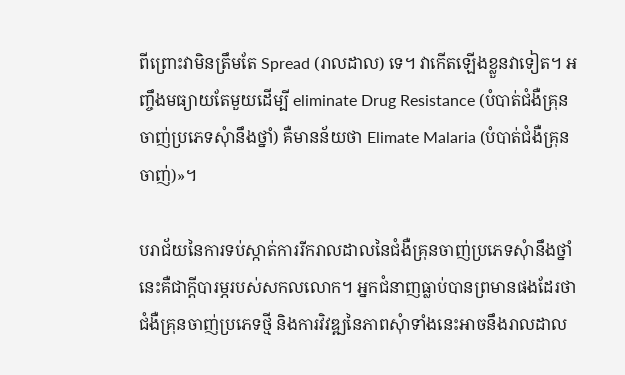ពីព្រោះវាមិនត្រឹមតែ Spread (រាលដាល) ទេ។ វាកើតឡើងខ្លួនវាទៀត។ អញ្ចឹងមធ្យាយតែមួយដើម្បី eliminate Drug Resistance (បំបាត់ជំងឺគ្រុនចាញ់ប្រភេទសុំានឹងថ្នាំ) គឺមានន័យថា Elimate Malaria (បំបាត់ជំងឺគ្រុនចាញ់)»។

បរាជ័យនៃការទប់ស្កាត់ការរីករាលដាលនៃជំងឺគ្រុនចាញ់ប្រភេទសុំានឹងថ្នាំនេះគឺជាក្តីបារម្ភរបស់សកលលោក។ អ្នកជំនាញធ្លាប់បានព្រមានផងដែរថា ជំងឺគ្រុនចាញ់ប្រភេទថ្មី និងការវិវឌ្ឍនៃភាពសុំាទាំងនេះអាចនឹងរាលដាល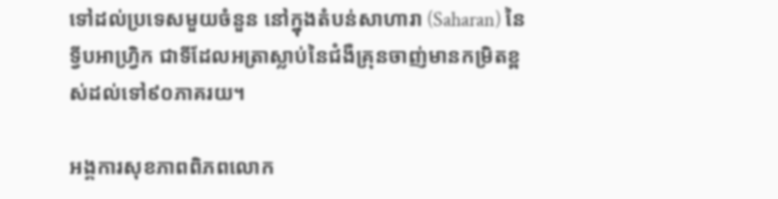ទៅដល់ប្រទេសមួយចំនួន នៅក្នុងតំបន់សាហារា (Saharan) នៃទ្វីបអាហ្វ្រិក ជាទីដែលអត្រាស្លាប់នៃជំងឺគ្រុនចាញ់មានកម្រិតខ្ពស់ដល់ទៅ៩០ភាគរយ។

អង្គការសុខភាពពិភពលោក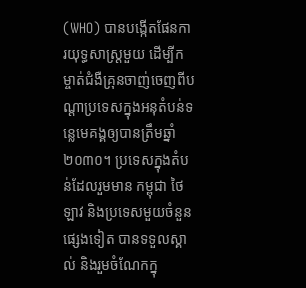(WHO) បានបង្កើតផែនការយុទ្ធសាស្ត្រមួយ ដើម្បីកម្ចាត់ជំងឺគ្រុនចាញ់ចេញពីបណ្តាប្រទេសក្នុងអនុតំបន់ទន្លេមេគង្គឲ្យបានត្រឹមឆ្នាំ២០៣០។ ប្រទេសក្នុងតំបន់ដែលរួមមាន កម្ពុជា ថៃ ឡាវ និងប្រទេសមួយចំនួនផ្សេងទៀត បានទទួលស្គាល់ និងរួមចំណែកក្នុ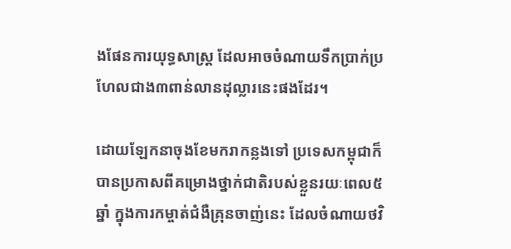ងផែនការយុទ្ធសាស្ត្រ ដែលអាចចំណាយទឹកប្រាក់ប្រហែលជាង៣ពាន់លានដុល្លារនេះផងដែរ។

ដោយឡែកនាចុងខែមករាកន្លងទៅ ប្រទេសកម្ពុជាក៏បានប្រកាសពីគម្រោងថ្នាក់ជាតិរបស់ខ្លួនរយៈពេល៥ឆ្នាំ ក្នុងការកម្ចាត់ជំងឺគ្រុនចាញ់នេះ ដែលចំណាយថវិ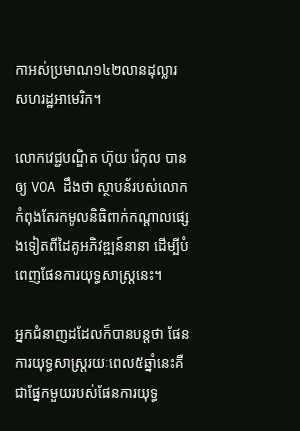កាអស់ប្រមាណ១៤២លានដុល្លារសហរដ្ឋអាមេរិក។

លោកវេជ្ជបណ្ឌិត ហ៊ុយ រ៉េកុល បានឲ្យ VOA ដឹងថា ស្ថាបន័របស់លោកកំពុងតែរកមូលនិធិពាក់កណ្តាលផ្សេងទៀតពីដៃគូអភិវឌ្ឍន៍នានា ដើម្បីបំពេញផែនការយុទ្ធសាស្ត្រនេះ។

អ្នកជំនាញដដែលក៏បានបន្តថា ផែនការយុទ្ធសាស្ត្ររយៈពេល៥ឆ្នាំនេះគឺជាផ្នែកមួយរបស់ផែនការយុទ្ធ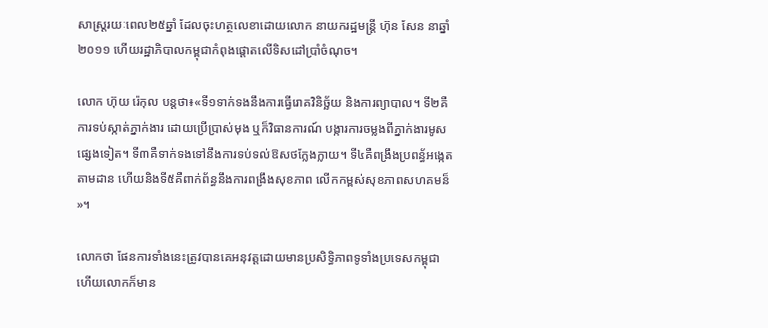សាស្ត្ររយៈពេល២៥ឆ្នាំ ដែលចុះហត្ថលេខាដោយលោក នាយករដ្ឋមន្ត្រី ហ៊ុន សែន នាឆ្នាំ២០១១ ហើយរដ្ឋាភិបាលកម្ពុជាកំពុងផ្តោតលើទិសដៅប្រាំចំណុច។

លោក ហ៊ុយ រ៉េកុល បន្តថា៖«ទី១ទាក់ទងនឹងការធ្វើរោគវិនិច្ឆ័យ និងការព្យាបាល។ ទី២គឺការទប់ស្កាត់ភ្នាក់ងារ ដោយប្រើប្រាស់មុង ឬក៏វិធានការណ៍ បង្ការការចម្លងពីភ្នាក់ងារមូសផ្សេងទៀត។ ទី៣គឺទាក់ទងទៅនឹងការទប់ទល់ឱសថក្លែងក្លាយ។ ទី៤គឺពង្រឹងប្រពន្ធ័អង្កេតតាមដាន ហើយនិងទី៥គឺពាក់ព័ន្ធនឹងការពង្រឹងសុខភាព លើកកម្ពស់សុខភាពសហគមន៏»។

លោកថា ផែនការទាំងនេះត្រូវបានគេអនុវត្តដោយមានប្រសិទ្ធិភាពទូទាំងប្រទេសកម្ពុជា ហើយលោកក៏មាន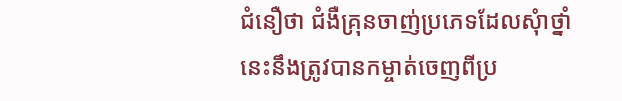ជំនឿថា ជំងឺគ្រុនចាញ់ប្រភេទដែលសុំាថ្នាំនេះនឹងត្រូវបានកម្ចាត់ចេញពីប្រ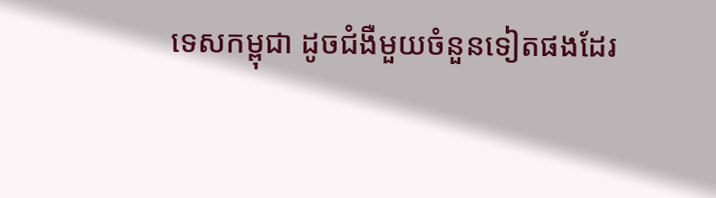ទេសកម្ពុជា ដូចជំងឺមួយចំនួនទៀតផងដែរ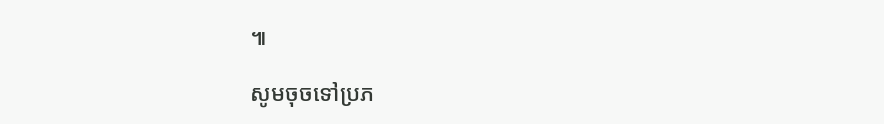៕

សូមចុចទៅប្រភ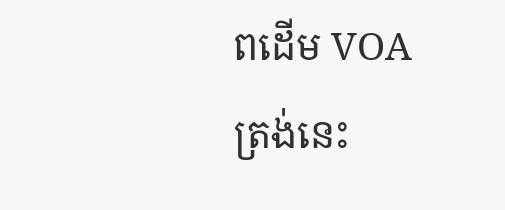ពដើម VOA ត្រង់នេះ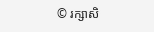© រក្សាសិ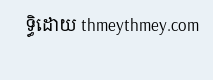ទ្ធិដោយ thmeythmey.com